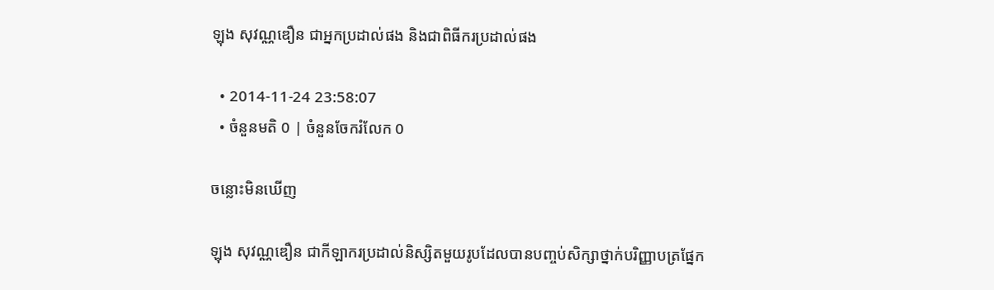ឡុង សុវណ្ណឌឿន ជាអ្នកប្រដាល់ផង និងជាពិធីករប្រដាល់ផង

  • 2014-11-24 23:58:07
  • ចំនួនមតិ 0 | ចំនួនចែករំលែក 0

ចន្លោះមិនឃើញ

ឡុង សុវណ្ណឌឿន ជាកីឡាករប្រដាល់និស្សិតមួយរូបដែលបានបញ្ចប់សិក្សាថ្នាក់បរិញ្ញាបត្រផ្នែក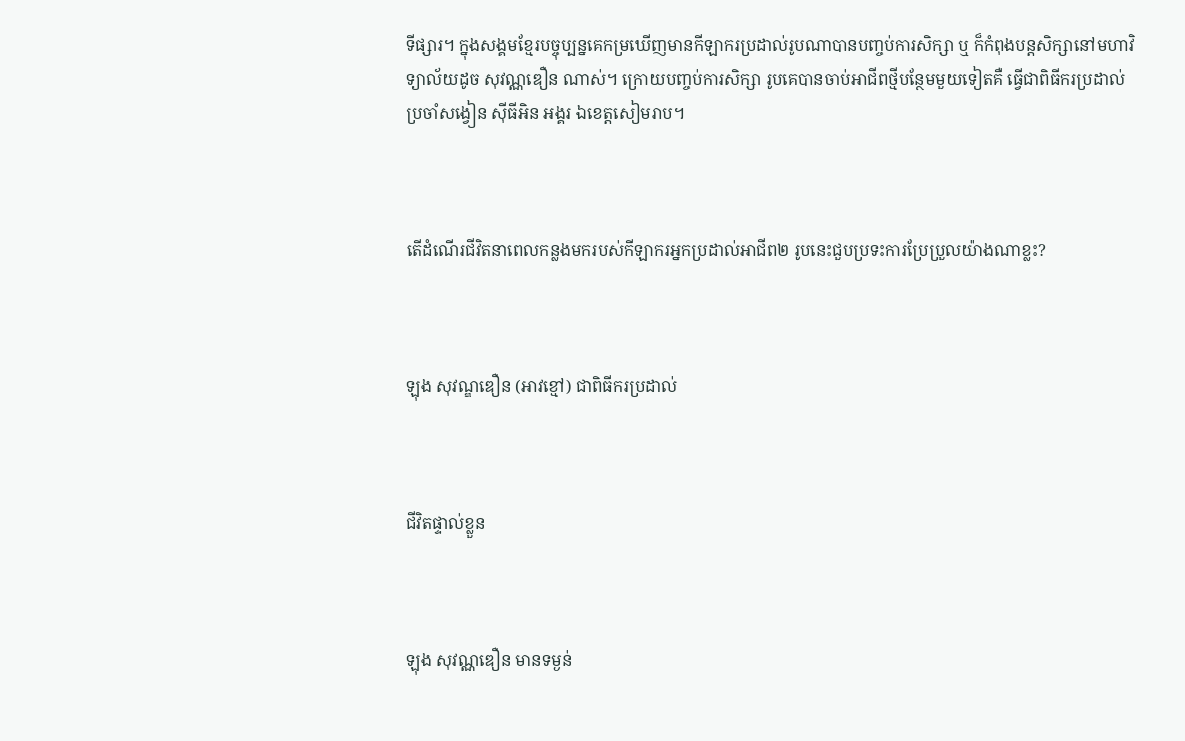ទីផ្សារ។ ក្នុងសង្គមខ្មែរបច្ចុប្បន្នគេកម្រឃើញមានកីឡាករប្រដាល់រូបណាបានបញ្ចប់ការសិក្សា ឬ ក៏កំពុងបន្តសិក្សានៅមហាវិទ្យាល័យដូច សុវណ្ណឌឿន ណាស់។ ក្រោយបញ្ចប់ការសិក្សា រូបគេបានចាប់អាជីពថ្មីបន្ថែមមួយទៀតគឺ ធ្វើជាពិធីករប្រដាល់ប្រចាំសង្វៀន ស៊ីធីអិន អង្គរ ឯខេត្តសៀមរាប។



តើដំណើរជីវិតនាពេលកន្លងមករបស់កីឡាករអ្នកប្រដាល់អាជីព២ រូបនេះជួបប្រទះការប្រែប្រួលយ៉ាងណាខ្លះ?



ឡុង សុវណ្ឌឌឿន (អាវខ្មៅ) ជាពិធីករប្រដាល់



ជីវិតផ្ទាល់ខ្លួន



ឡុង សុវណ្ណឌឿន មានទម្ងន់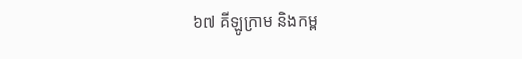៦៧ គីឡូក្រាម និងកម្ព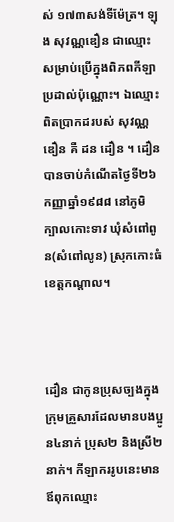ស់ ១៧៣សង់ទីម៉ែត្រ។ ឡុង សុវណ្ណឌឿន ជាឈ្មោះសម្រាប់ប្រើក្នុងពិភពកីឡាប្រដាល់ប៉ុណ្ណោះ។ ឯឈ្មោះពិតប្រាកដរបស់ សុវណ្ណឌឿន គឺ ដន ដឿន ។ ដឿនបានចាប់កំណើតថ្ងៃទី២៦កញ្ញាឆ្នាំ១៩៨៨ នៅភូមិ ក្បាលកោះទាវ ឃុំសំពៅពូន(សំពៅលូន) ស្រុកកោះធំ ខេត្តកណ្ដាល។



ដឿន ជាកូនប្រុសច្បងក្នុងក្រុមគ្រួសារដែលមានបងប្អូន៤នាក់ ប្រុស២ និងស្រី២នាក់។ កីឡាកររូបនេះមានឪពុកឈ្មោះ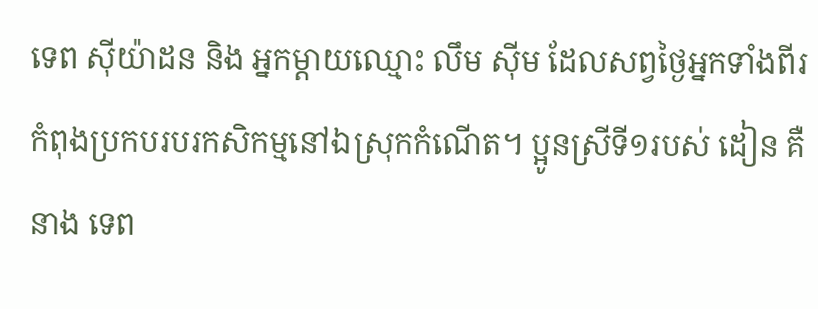ទេព ស៊ីយ៉ាដន និង អ្នកម្ដាយឈ្មោះ លឹម ស៊ីម ដែលសព្វថ្ងៃអ្នកទាំងពីរកំពុងប្រកបរបរកសិកម្មនៅឯស្រុកកំណើត។ ប្អូនស្រីទី១របស់ ដៀន គឺនាង ទេព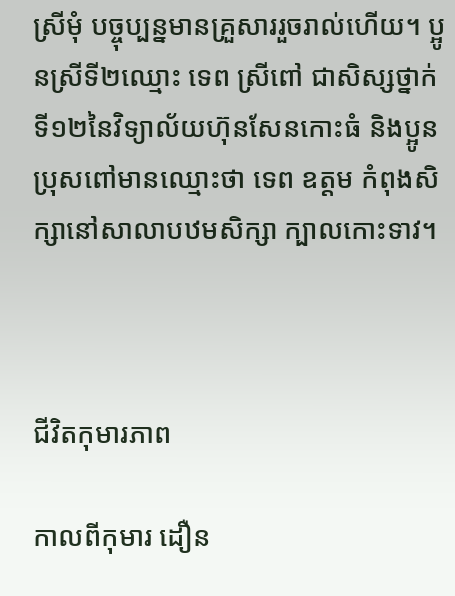ស្រីមុំ បច្ចុប្បន្នមានគ្រួសាររួចរាល់ហើយ។ ប្អូនស្រីទី២ឈ្មោះ ទេព ស្រីពៅ ជាសិស្សថ្នាក់ទី១២នៃវិទ្យាល័យហ៊ុនសែនកោះធំ និងប្អូនប្រុសពៅមានឈ្មោះថា ទេព ឧត្ដម កំពុងសិក្សានៅសាលាបឋមសិក្សា ក្បាលកោះទាវ។



ជីវិតកុមារភាព

កាលពីកុមារ ដឿន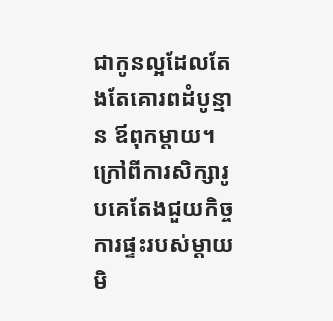ជាកូនល្អដែលតែងតែគោរពដំបូន្មាន ឪពុកម្ដាយ។ ក្រៅពីការសិក្សារូបគេតែងជួយកិច្ចការផ្ទះរបស់ម្ដាយមិ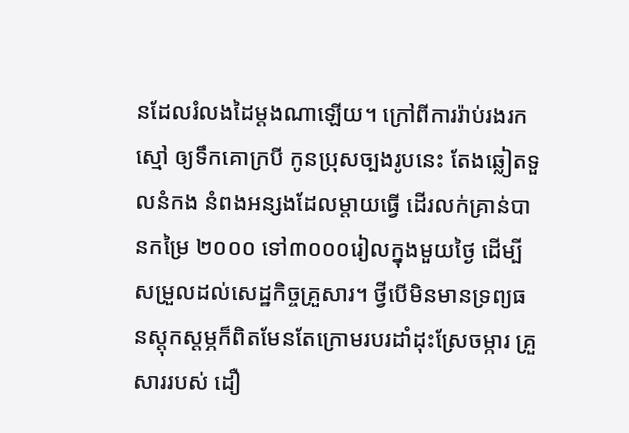នដែលរំលងដៃម្ដងណាឡើយ។ ក្រៅពីការរ៉ាប់រងរកស្មៅ ឲ្យទឹកគោក្របី កូនប្រុសច្បងរូបនេះ តែងឆ្លៀតទួលនំកង នំពងអន្សងដែលម្ដាយធ្វើ ដើរលក់គ្រាន់បានកម្រៃ ២០០០ ទៅ៣០០០រៀលក្នុងមួយថ្ងៃ ដើម្បីសម្រួលដល់សេដ្ឋកិច្ចគ្រួសារ។ ថ្វីបើមិនមានទ្រព្យធនស្ដុកស្ដម្ភក៏ពិតមែនតែក្រោមរបរដាំដុះស្រែចម្ការ គ្រួសាររបស់ ដឿ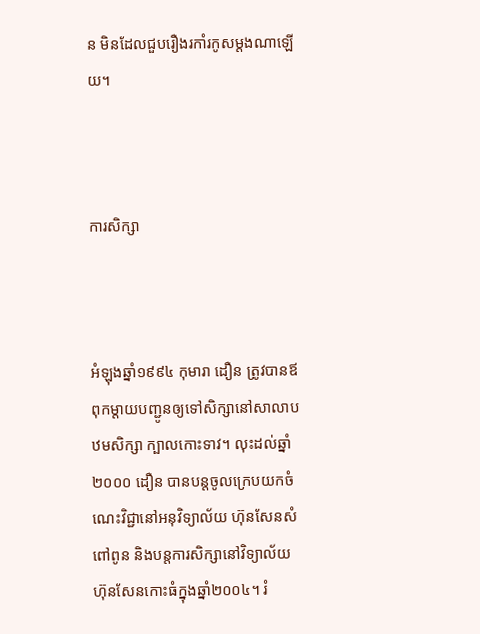ន មិនដែលជួបរឿងរកាំរកូសម្ដងណាឡើយ។



ការសិក្សា



អំឡុងឆ្នាំ១៩៩៤ កុមារា ដឿន ត្រូវបានឪពុកម្ដាយបញ្ជូនឲ្យទៅសិក្សានៅសាលាបឋមសិក្សា ក្បាលកោះទាវ។ លុះដល់ឆ្នាំ២០០០ ដឿន បានបន្តចូលក្រេបយកចំណេះវិជ្ជានៅអនុវិទ្យាល័យ ហ៊ុនសែនសំពៅពូន និងបន្តការសិក្សានៅវិទ្យាល័យ ហ៊ុនសែនកោះធំក្នុងឆ្នាំ២០០៤។ រំ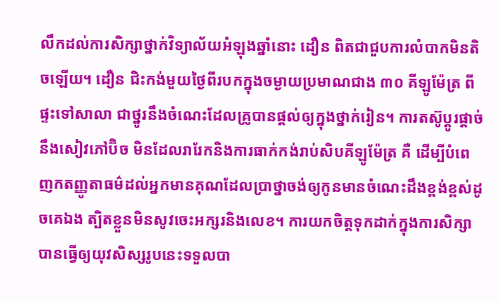លឹកដល់ការសិក្សាថ្នាក់វិទ្យាល័យអំឡុងឆ្នាំនោះ ដឿន ពិតជាជួបការលំបាកមិនតិចឡើយ។ ដឿន ជិះកង់មួយថ្ងៃពីរបកក្នុងចម្ងាយប្រមាណជាង ៣០ គីឡូម៉ែត្រ ពីផ្ទះទៅសាលា ជាថ្នូរនឹងចំណេះដែលគ្រូបានផ្ដល់ឲ្យក្នុងថ្នាក់រៀន។ ការតស៊ូប្ដូរផ្ដាច់នឹងសៀវភៅប៊ិច មិនដែលរារែកនិងការធាក់កង់រាប់សិបគីឡូម៉ែត្រ គឺ ដើម្បីបំពេញកតញ្ញូតាធម៌ដល់អ្នកមានគុណដែលប្រាថ្នាចង់ឲ្យកូនមានចំណេះដឹងខ្ពង់ខ្ពស់ដូចគេឯង ត្បិតខ្លួនមិនសូវចេះអក្សរនិងលេខ។ ការយកចិត្តទុកដាក់ក្នុងការសិក្សាបានធ្វើឲ្យយុវសិស្សរូបនេះទទួលបា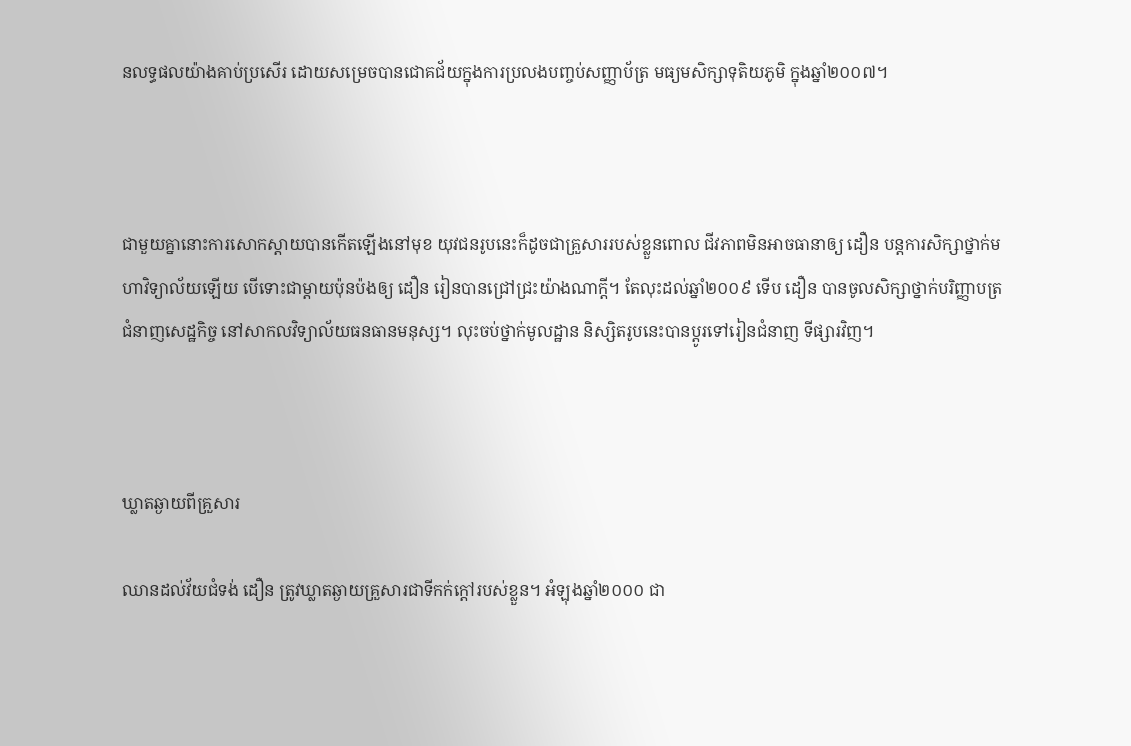នលទ្ធផលយ៉ាងគាប់ប្រសើរ ដោយសម្រេចបានជោគជ័យក្នុងការប្រលងបញ្ចប់សញ្ញាប័ត្រ មធ្យមសិក្សាទុតិយភូមិ ក្នុងឆ្នាំ២០០៧។



ជាមួយគ្នានោះការសោកស្ដាយបានកើតឡើងនៅមុខ យុវជនរូបនេះក៏ដូចជាគ្រួសាររបស់ខ្លួនពោល ជីវភាពមិនអាចធានាឲ្យ ដឿន បន្តការសិក្សាថ្នាក់មហាវិទ្យាល័យឡើយ បើទោះជាម្ដាយប៉ុនប៉ងឲ្យ ដឿន រៀនបានជ្រៅជ្រះយ៉ាងណាក្ដី។ តែលុះដល់ឆ្នាំ២០០៩ ទើប ដឿន បានចូលសិក្សាថ្នាក់បរិញ្ញាបត្រ ជំនាញសេដ្ឋកិច្ច នៅសាកលវិទ្យាល័យធនធានមនុស្ស។ លុះចប់ថ្នាក់មូលដ្ឋាន និស្សិតរូបនេះបានប្ដូរទៅរៀនជំនាញ ទីផ្សារវិញ។



ឃ្លាតឆ្ងាយពីគ្រួសារ

ឈានដល់វ័យជំទង់ ដឿន ត្រូវឃ្លាតឆ្ងាយគ្រួសារជាទីកក់ក្ដៅរបស់ខ្លួន។ អំឡុងឆ្នាំ២០០០ ជា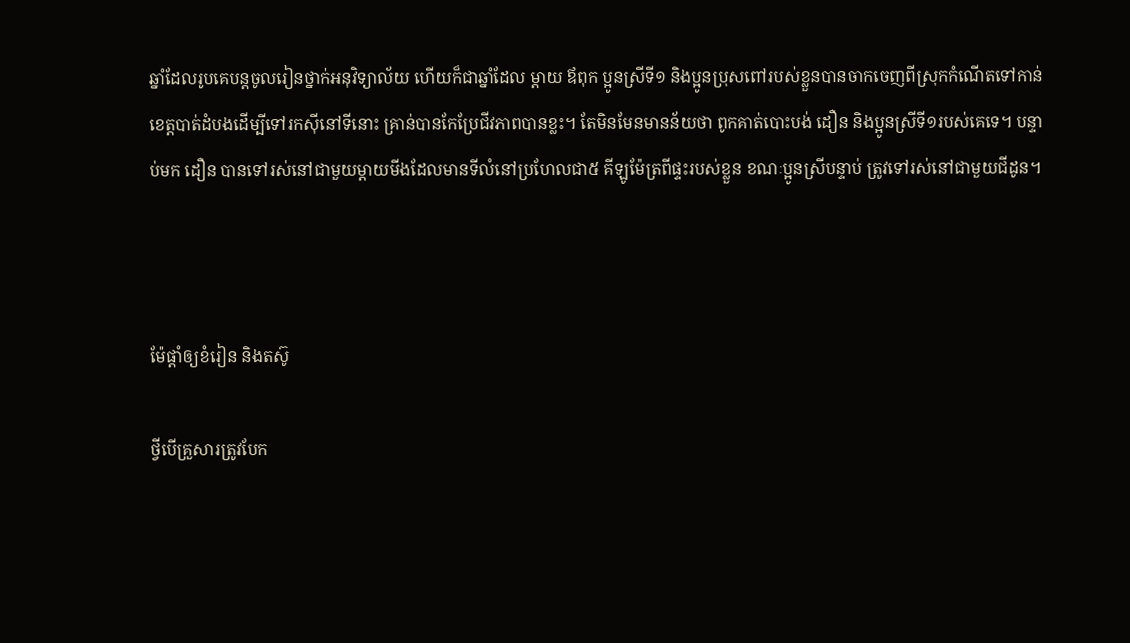ឆ្នាំដែលរូបគេបន្តចូលរៀនថ្នាក់អនុវិទ្យាល័យ ហើយក៏ជាឆ្នាំដែល ម្ដាយ ឪពុក ប្អូនស្រីទី១ និងប្អូនប្រុសពៅរបស់ខ្លួនបានចាកចេញពីស្រុកកំណើតទៅកាន់ខេត្តបាត់ដំបងដើម្បីទៅរកស៊ីនៅទីនោះ គ្រាន់បានកែប្រែជីវភាពបានខ្លះ។ តែមិនមែនមានន័យថា ពូកគាត់បោះបង់ ដឿន និងប្អូនស្រីទី១របស់គេទេ។ បន្ទាប់មក ដឿន បានទៅរស់នៅជាមួយម្ដាយមីងដែលមានទីលំនៅប្រហែលជា៥ គីឡូម៉ែត្រពីផ្ទះរបស់ខ្លួន ខណៈប្អូនស្រីបន្ទាប់ ត្រូវទៅរស់នៅជាមួយជីដូន។



ម៉ែផ្ដាំឲ្យខំរៀន និងតស៊ូ

ថ្វីបើគ្រួសារត្រូវបែក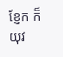ខ្ញែក ក៏យុវ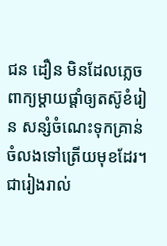ជន ដឿន មិនដែលភ្លេចពាក្យម្ដាយផ្ដាំឲ្យតស៊ូខំរៀន សន្សំចំណេះទុកគ្រាន់ចំលងទៅត្រើយមុខដែរ។ ជារៀងរាល់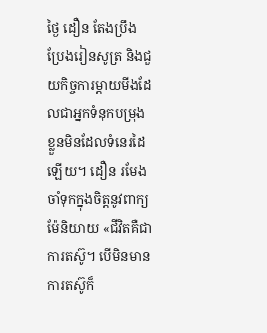ថ្ងៃ ដឿន តែងប្រឹងប្រែងរៀនសូត្រ និងជួយកិច្ចការម្ដាយមីងដែលជាអ្នកទំនុកបម្រុងខ្លួនមិនដែលទំនេរដៃឡើយ។ ដឿន រមែងចាំទុកក្នុងចិត្តនូវពាក្យម៉ែនិយាយ «ជីវិតគឺជាការតស៊ូ។ បើមិនមានការតស៊ូក៏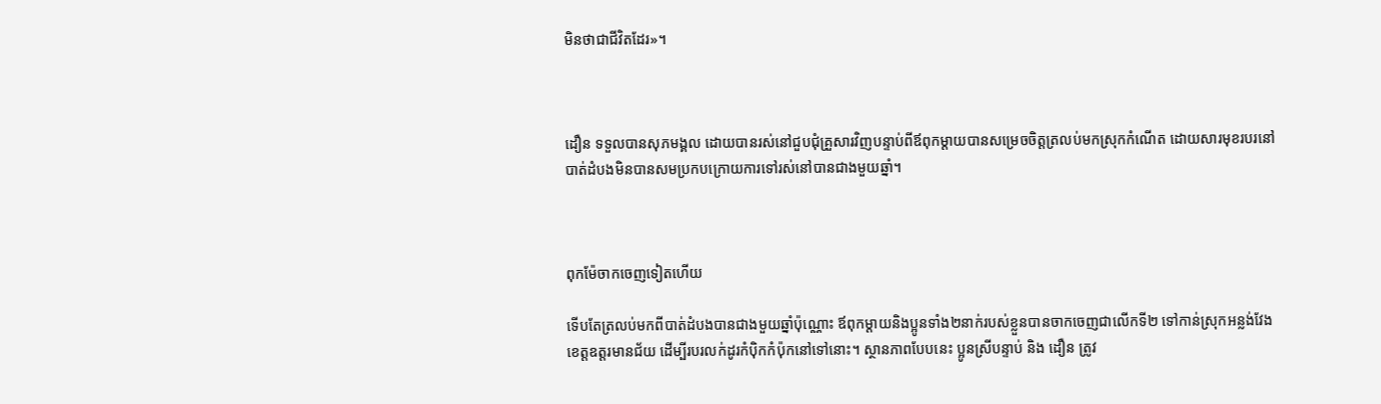មិនថាជាជីវិតដែរ»។



ដឿន ទទួលបានសុភមង្គល ដោយបានរស់នៅជួបជុំគ្រួសារវិញបន្ទាប់ពីឪពុកម្ដាយបានសម្រេចចិត្តត្រលប់មកស្រុកកំណើត ដោយសារមុខរបរនៅបាត់ដំបងមិនបានសមប្រកបក្រោយការទៅរស់នៅបានជាងមួយឆ្នាំ។



ពុកម៉ែចាកចេញទៀតហើយ

ទើបតែត្រលប់មកពីបាត់ដំបងបានជាងមួយឆ្នាំប៉ុណ្ណោះ ឪពុកម្ដាយនិងប្អូនទាំង២នាក់របស់ខ្លួនបានចាកចេញជាលើកទី២ ទៅកាន់ស្រុកអន្លង់វែងខេត្តឧត្ដរមានជ័យ ដើម្បីរបរលក់ដូរកំប៉ិកកំប៉ុកនៅទៅនោះ។ ស្ថានភាពបែបនេះ ប្អូនស្រីបន្ទាប់ និង ដឿន ត្រូវ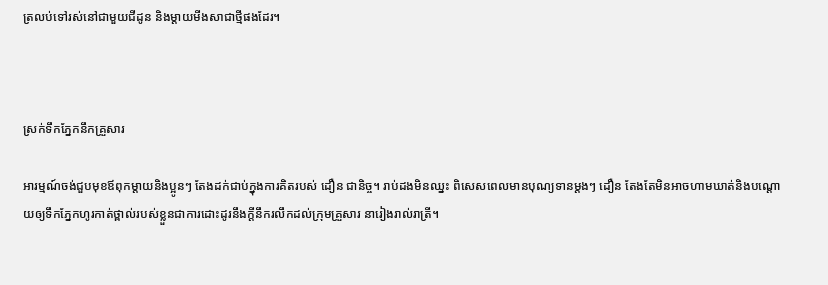ត្រលប់ទៅរស់នៅជាមួយជីដូន និងម្ដាយមីងសាជាថ្មីផងដែរ។



ស្រក់ទឹកភ្នែកនឹកគ្រួសារ

អារម្មណ៍ចង់ជួបមុខឪពុកម្ដាយនិងប្អូនៗ តែងដក់ជាប់ក្នុងការគិតរបស់ ដឿន ជានិច្ច។ រាប់ដងមិនឈ្នះ ពិសេសពេលមានបុណ្យទានម្ដងៗ ដឿន តែងតែមិនអាចហាមឃាត់និងបណ្ដោយឲ្យទឹកភ្នែកហូរកាត់ថ្ពាល់របស់ខ្លួនជាការដោះដូរនឹងក្ដីនឹករលឹកដល់ក្រុមគ្រួសារ នារៀងរាល់រាត្រី។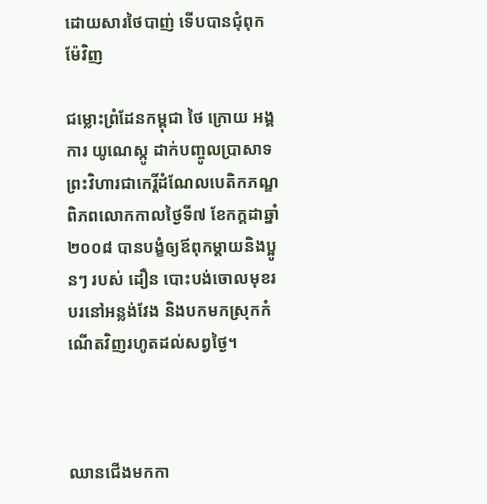ដោយសារថៃបាញ់ ទើបបានជុំពុកម៉ែវិញ

ជម្លោះព្រំដែនកម្ពុជា ថៃ ក្រោយ អង្គការ យូណេស្កូ ដាក់បញ្ចូលប្រាសាទព្រះវិហារជាកេរ្តិ៍ដំណែលបេតិកភណ្ឌពិភពលោកកាលថ្ងៃទី៧ ខែកក្តដាឆ្នាំ២០០៨ បានបង្ខំឲ្យឪពុកម្ដាយនិងប្អូនៗ របស់ ដឿន បោះបង់ចោលមុខរបរនៅអន្លង់វែង និងបកមកស្រុកកំណើតវិញរហូតដល់សព្វថ្ងៃ។



ឈានជើងមកកា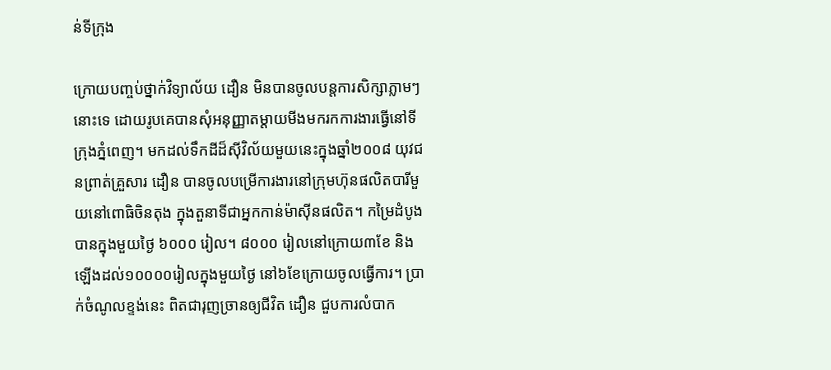ន់ទីក្រុង

ក្រោយបញ្ចប់ថ្នាក់វិទ្យាល័យ ដឿន មិនបានចូលបន្តការសិក្សាភ្លាមៗនោះទេ ដោយរូបគេបានសុំអនុញ្ញាតម្ដាយមីងមករកការងារធ្វើនៅទីក្រុងភ្នំពេញ។ មកដល់ទឹកដីដ៏ស៊ីវិល័យមួយនេះក្នុងឆ្នាំ២០០៨ យុវជនព្រាត់គ្រួសារ ដឿន បានចូលបម្រើការងារនៅក្រុមហ៊ុនផលិតបារីមួយនៅពោធិចិនតុង ក្នុងតួនាទីជាអ្នកកាន់ម៉ាស៊ីនផលិត។ កម្រៃដំបូង បានក្នុងមួយថ្ងៃ ៦០០០ រៀល។ ៨០០០ រៀលនៅក្រោយ៣ខែ និងឡើងដល់១០០០០រៀលក្នុងមួយថ្ងៃ នៅ៦ខែក្រោយចូលធ្វើការ។ ប្រាក់ចំណូលខ្ទង់នេះ ពិតជារុញច្រានឲ្យជីវិត ដឿន ជួបការលំបាក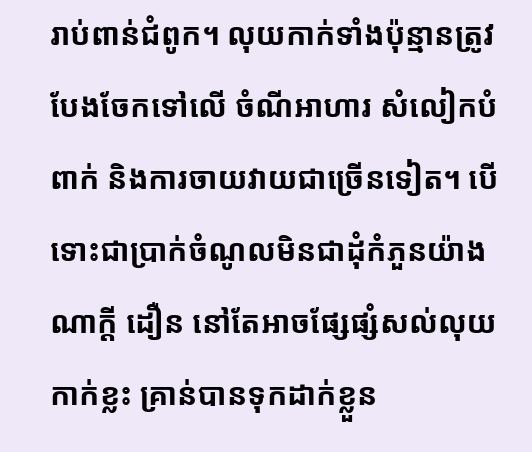រាប់ពាន់ជំពូក។ លុយកាក់ទាំងប៉ុន្មានត្រូវបែងចែកទៅលើ ចំណីអាហារ សំលៀកបំពាក់ និងការចាយវាយជាច្រើនទៀត។ បើទោះជាប្រាក់ចំណូលមិនជាដុំកំភួនយ៉ាងណាក្ដី ដឿន នៅតែអាចផ្សែផ្សំសល់លុយកាក់ខ្លះ គ្រាន់បានទុកដាក់ខ្លួន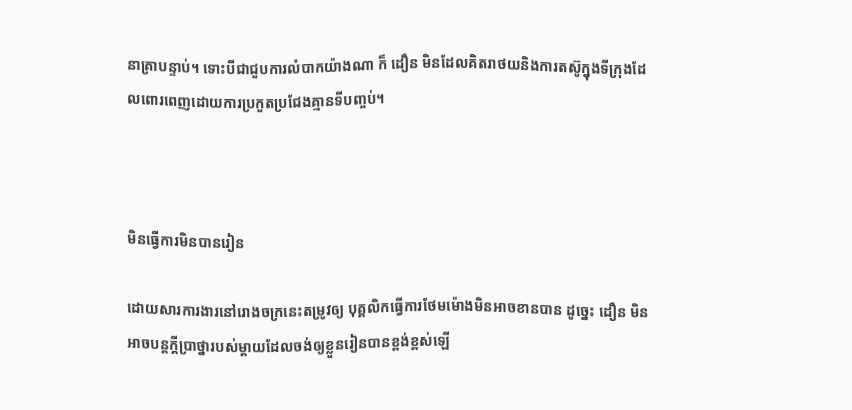នាគ្រាបន្ទាប់។ ទោះបីជាជួបការលំបាកយ៉ាងណា ក៏ ដឿន មិនដែលគិតរាថយនិងការតស៊ូក្នុងទីក្រុងដែលពោរពេញដោយការប្រកួតប្រជែងគ្មានទីបញ្ចប់។



មិនធ្វើការមិនបានរៀន

ដោយសារការងារនៅរោងចក្រនេះតម្រូវឲ្យ បុគ្គលិកធ្វើការថែមម៉ោងមិនអាចខានបាន ដូច្នេះ ដឿន មិនអាចបន្តក្ដីប្រាថ្នារបស់ម្ដាយដែលចង់ឲ្យខ្លួនរៀនបានខ្ពង់ខ្ពស់ឡើ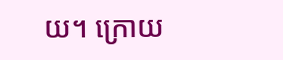យ។ ក្រោយ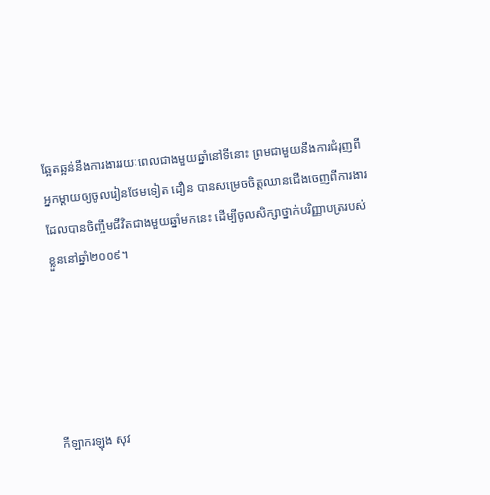ឆ្អែតឆ្អន់នឹងការងាររយៈពេលជាងមួយឆ្នាំនៅទីនោះ ព្រមជាមួយនឹងការជំរុញពីអ្នកម្ដាយឲ្យចូលរៀនថែមទៀត ដឿន បានសម្រេចចិត្តឈានជើងចេញពីការងារដែលបានចិញ្ចឹមជីវិតជាងមួយឆ្នាំមកនេះ ដើម្បីចូលសិក្សាថ្នាក់បរិញ្ញាបត្ររបស់ខ្លួននៅឆ្នាំ២០០៩។





កីឡាករឡុង សុវ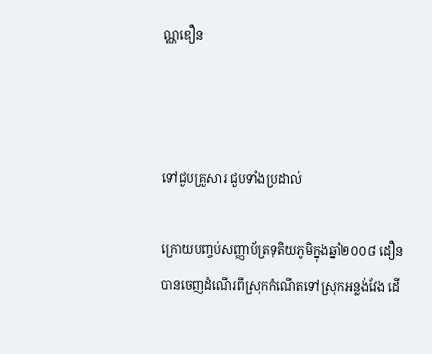ណ្ណឌឿន



ទៅជួបគ្រួសារ ជួបទាំងប្រដាល់

ក្រោយបញ្ចប់សញ្ញាប័ត្រទុតិយភូមិក្នុងឆ្នាំ២០០៨ ដឿន បានចេញដំណើរពីស្រុកកំណើតទៅស្រុកអន្លង់វែង ដើ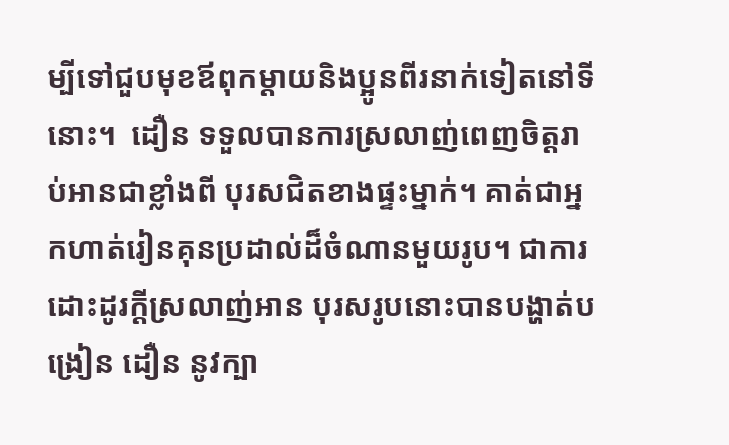ម្បីទៅជួបមុខឪពុកម្ដាយនិងប្អូនពីរនាក់ទៀតនៅទីនោះ។  ដឿន ទទួលបានការស្រលាញ់ពេញចិត្តរាប់អានជាខ្លាំងពី បុរសជិតខាងផ្ទះម្នាក់។ គាត់ជាអ្នកហាត់រៀនគុនប្រដាល់ដ៏ចំណានមួយរូប។ ជាការដោះដូរក្ដីស្រលាញ់អាន បុរសរូបនោះបានបង្ហាត់បង្រៀន ដឿន នូវក្បា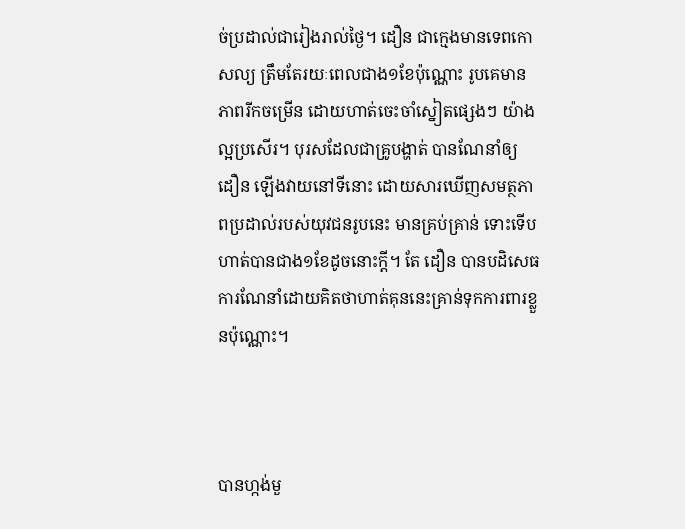ច់ប្រដាល់ជារៀងរាល់ថ្ងៃ។ ដឿន ជាក្មេងមានទេពកោសល្យ ត្រឹមតែរយៈពេលជាង១ខែប៉ុណ្ណោះ រូបគេមានភាពរីកចម្រើន ដោយហាត់ចេះចាំស្នៀតផ្សេងៗ យ៉ាងល្អប្រសើរ។ បុរសដែលជាគ្រូបង្ហាត់ បានណែនាំឲ្យ ដឿន ឡើងវាយនៅទីនោះ ដោយសារឃើញសមត្ថភាពប្រដាល់របស់យុវជនរូបនេះ មានគ្រប់គ្រាន់ ទោះទើបហាត់បានជាង១ខែដូចនោះក្ដី។ តែ ដឿន បានបដិសេធការណែនាំដោយគិតថាហាត់គុននេះគ្រាន់ទុកការពារខ្លួនប៉ុណ្ណោះ។



បានហ្កង់មួ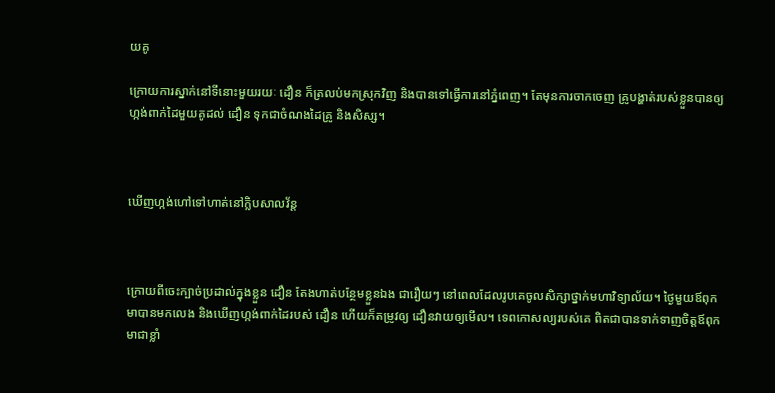យគូ

ក្រោយការស្នាក់នៅទីនោះមួយរយៈ ដឿន ក៏ត្រលប់មកស្រុកវិញ និងបានទៅធ្វើការនៅភ្នំពេញ។ តែមុនការចាកចេញ គ្រូបង្ហាត់របស់ខ្លួនបានឲ្យហ្កង់ពាក់ដៃមួយគូដល់ ដឿន ទុកជាចំណងដៃគ្រូ និងសិស្ស។



ឃើញហ្កង់ហៅទៅហាត់នៅក្លិបសាលវ័ន្ត



ក្រោយពីចេះក្បាច់ប្រដាល់ក្នុងខ្លួន ដឿន តែងហាត់បន្ថែមខ្លួនឯង ជារឿយៗ នៅពេលដែលរូបគេចូលសិក្សាថ្នាក់មហាវិទ្យាល័យ។ ថ្ងៃមួយឪពុកមាបានមកលេង និងឃើញហ្កង់ពាក់ដៃរបស់ ដឿន ហើយក៏តម្រូវឲ្យ ដឿនវាយឲ្យមើល។ ទេពកោសល្យរបស់គេ ពិតជាបានទាក់ទាញចិត្តឪពុកមាជាខ្លាំ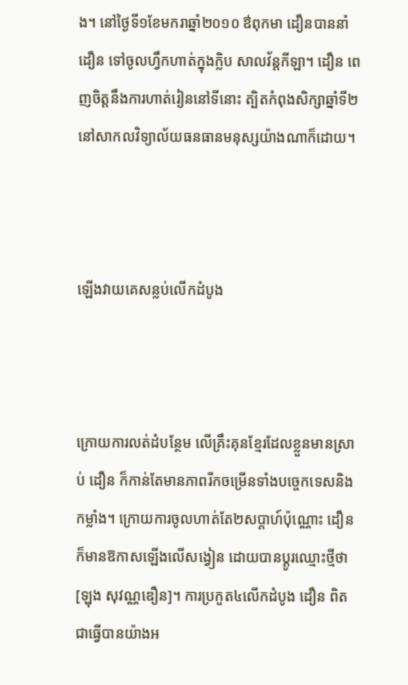ង។ នៅថ្ងៃទី១ខែមករាឆ្នាំ២០១០ ឳពុកមា ដឿនបាននាំ ដឿន ទៅចូលហ្វឹកហាត់ក្នុងក្លិប សាលវ័ន្តកីឡា។ ដឿន ពេញចិត្តនឹងការហាត់រៀននៅទីនោះ ត្បិតកំពុងសិក្សាឆ្នាំទី២នៅសាកលវិទ្យាល័យធនធានមនុស្សយ៉ាងណាក៏ដោយ។



ឡើងវាយគេសន្លប់លើកដំបូង



ក្រោយការលត់ដំបន្ថែម លើគ្រឹះគុនខ្មែរដែលខ្លួនមានស្រាប់ ដឿន ក៏កាន់តែមានភាពរីកចម្រើនទាំងបច្ចេកទេសនិងកម្លាំង។ ក្រោយការចូលហាត់តែ២សប្ដាហ៍ប៉ុណ្ណោះ ដឿន ក៏មានឱកាសឡើងលើសង្វៀន ដោយបានប្ដូរឈ្មោះថ្មីថា [ឡុង សុវណ្ណឌឿន]។ ការប្រកួត៤លើកដំបូង ដឿន ពិតជាធ្វើបានយ៉ាងអ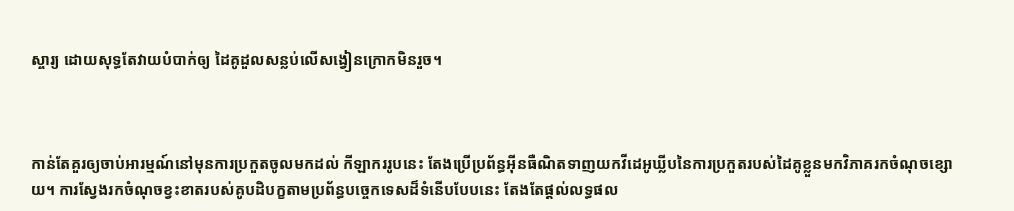ស្ចារ្យ ដោយសុទ្ធតែវាយបំបាក់ឲ្យ ដៃគូដួលសន្លប់លើសង្វៀនក្រោកមិនរួច។



កាន់តែគួរឲ្យចាប់អារម្មណ៍នៅមុនការប្រកួតចូលមកដល់ កីឡាកររូបនេះ តែងប្រើប្រព័ន្ធអ៊ីនធឺណិតទាញយកវីដេអូឃ្លីបនៃការប្រកួតរបស់ដៃគូខ្លួនមកវិភាគរកចំណុចខ្សោយ។ ការស្វែងរកចំណុចខ្វះខាតរបស់គូបដិបក្ខតាមប្រព័ន្ធបច្ចេកទេសដ៏ទំនើបបែបនេះ តែងតែផ្ដល់លទ្ធផល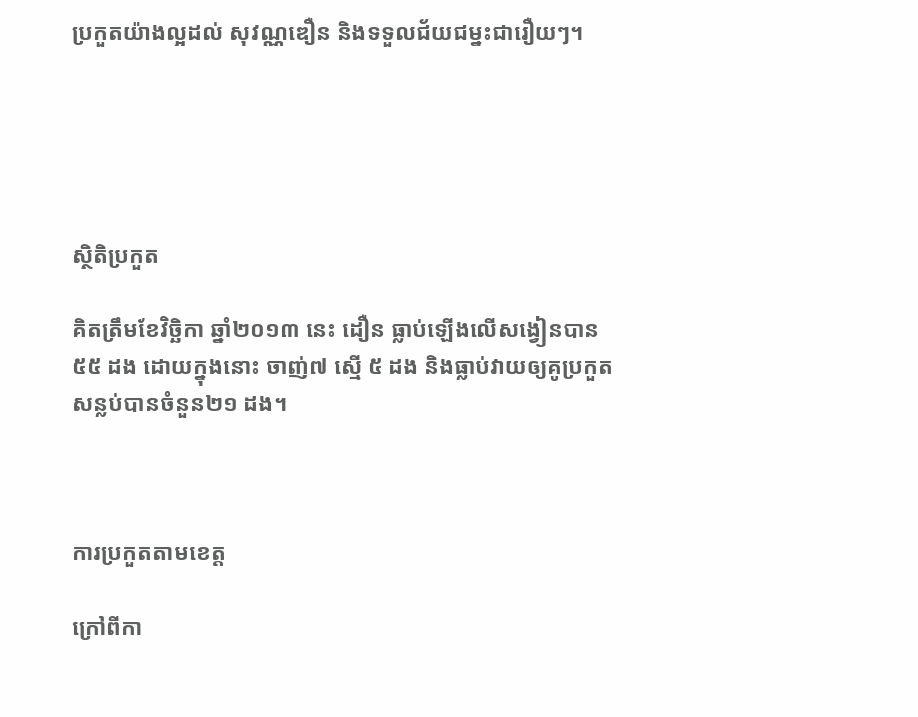ប្រកួតយ៉ាងល្អដល់ សុវណ្ណឌឿន និងទទួលជ័យជម្នះជារឿយៗ។





ស្ថិតិប្រកួត

គិតត្រឹមខែវិច្ឆិកា ឆ្នាំ២០១៣ នេះ ដឿន ធ្លាប់ឡើងលើសង្វៀនបាន៥៥ ដង ដោយក្នុងនោះ ចាញ់៧ ស្មើ ៥ ដង និងធ្លាប់វាយឲ្យគូប្រកួតសន្លប់បានចំនួន២១ ដង។



ការប្រកួតតាមខេត្ត

ក្រៅពីកា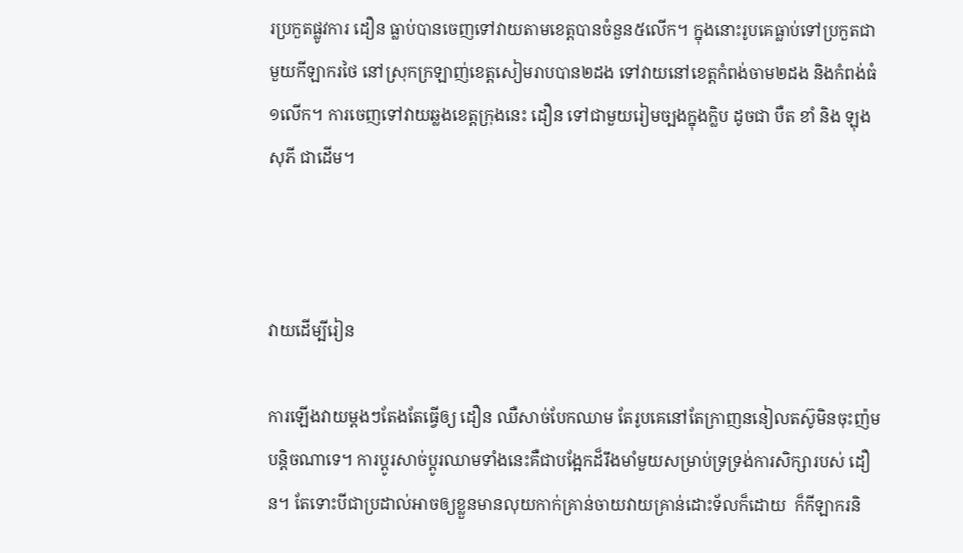រប្រកួតផ្លូវការ ដឿន ធ្លាប់បានចេញទៅវាយតាមខេត្តបានចំនួន៥លើក។ ក្នុងនោះរូបគេធ្លាប់ទៅប្រកួតជាមួយកីឡាករថៃ នៅស្រុកក្រឡាញ់ខេត្តសៀមរាបបាន២ដង ទៅវាយនៅខេត្តកំពង់ចាម២ដង និងកំពង់ធំ១លើក។ ការចេញទៅវាយឆ្លងខេត្តក្រុងនេះ ដឿន ទៅជាមួយរៀមច្បងក្នុងក្លិប ដូចជា បឺត ខាំ និង ឡុង សុភី ជាដើម។



វាយដើម្បីរៀន

ការឡើងវាយម្ដងៗតែងតែធ្វើឲ្យ ដឿន ឈឺសាច់បែកឈាម តែរូបគេនៅតែក្រាញននៀលតស៊ូមិនចុះញ៉មបន្តិចណាទេ។ ការប្ដូរសាច់ប្ដូរឈាមទាំងនេះគឺជាបង្អែកដ៏រឹងមាំមួយសម្រាប់ទ្រទ្រង់ការសិក្សារបស់ ដឿន។ តែទោះបីជាប្រដាល់អាចឲ្យខ្លួនមានលុយកាក់គ្រាន់ចាយវាយគ្រាន់ដោះទ័លក៏ដោយ  ក៏កីឡាករនិ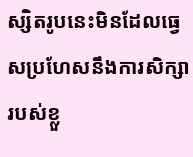ស្សិតរូបនេះមិនដែលធ្វេសប្រហែសនឹងការសិក្សារបស់ខ្លួ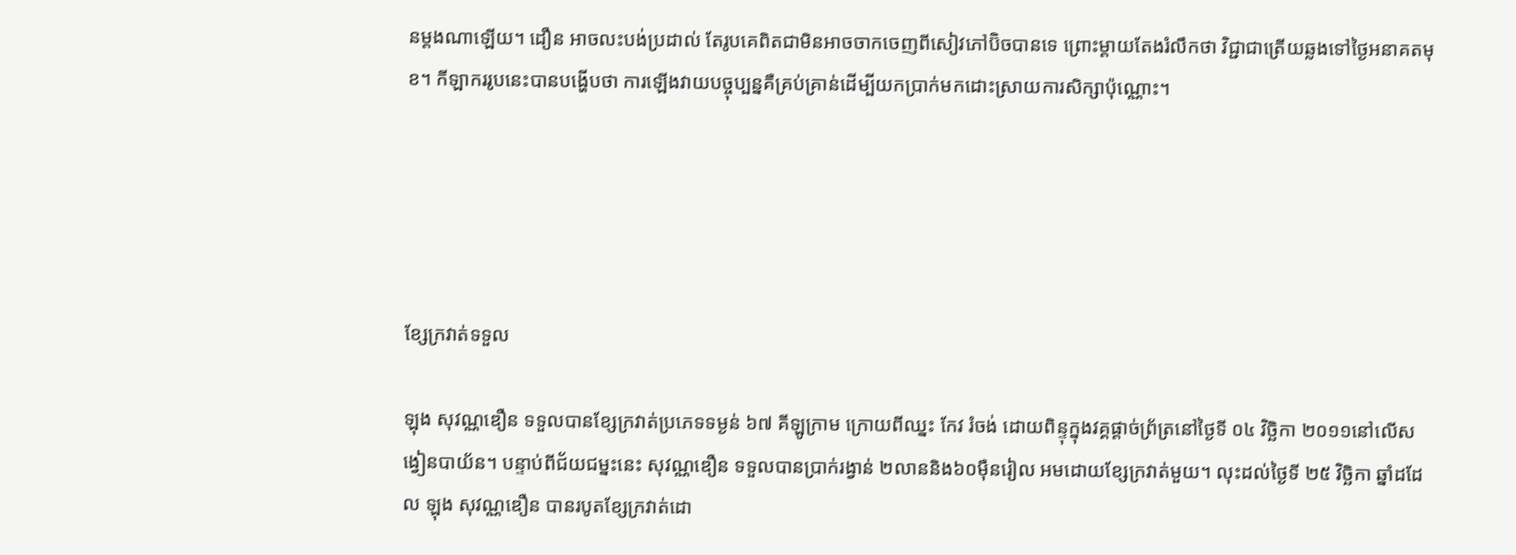នម្ដងណាឡើយ។ ដឿន អាចលះបង់ប្រដាល់ តែរូបគេពិតជាមិនអាចចាកចេញពីសៀវភៅប៊ិចបានទេ ព្រោះម្ដាយតែងរំលឹកថា វិជ្ជាជាត្រើយឆ្លងទៅថ្ងៃអនាគតមុខ។ កីឡាកររូបនេះបានបង្ហើបថា ការឡើងវាយបច្ចុប្បន្នគឺគ្រប់គ្រាន់ដើម្បីយកប្រាក់មកដោះស្រាយការសិក្សាប៉ុណ្ណោះ។





ខ្សែក្រវាត់ទទួល

ឡុង សុវណ្ណឌឿន ទទួលបានខ្សែក្រវាត់ប្រភេទទម្ងន់ ៦៧ គីឡូក្រាម ក្រោយពីឈ្នះ កែវ រំចង់ ដោយពិន្ទុក្នុងវគ្គផ្ដាច់ព្រ័ត្រនៅថ្ងៃទី ០៤ វិច្ឆិកា ២០១១នៅលើសង្វៀនបាយ័ន។ បន្ទាប់ពីជ័យជម្នះនេះ សុវណ្ណឌឿន ទទួលបានប្រាក់រង្វាន់ ២លាននិង៦០ម៉ឺនរៀល អមដោយខ្សែក្រវាត់មួយ។ លុះដល់ថ្ងៃទី ២៥ វិច្ឆិកា ឆ្នាំដដែល ឡុង សុវណ្ណឌឿន បានរបូតខ្សែក្រវាត់ដោ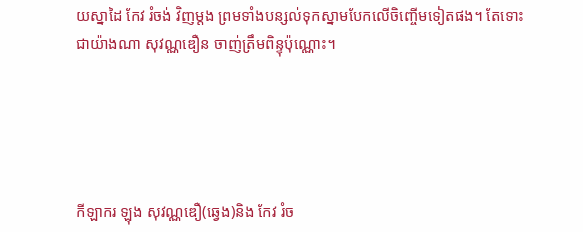យស្នាដៃ កែវ រំចង់ វិញម្ដង ព្រមទាំងបន្សល់ទុកស្នាមបែកលើចិញ្ចើមទៀតផង។ តែទោះជាយ៉ាងណា សុវណ្ណឌឿន ចាញ់ត្រឹមពិន្ទុប៉ុណ្ណោះ។





កីឡាករ ឡុង សុវណ្ណឌឿ(ឆ្វេង)និង កែវ រំច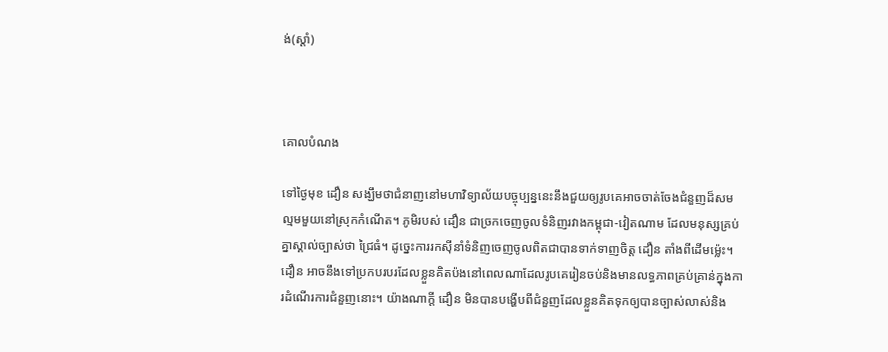ង់(ស្ដាំ)



គោលបំណង

ទៅថ្ងៃមុខ ដឿន សង្ឃឹមថាជំនាញនៅមហាវិទ្យាល័យបច្ចុប្បន្ននេះនឹងជួយឲ្យរូបគេអាចចាត់ចែងជំនួញដ៏សមល្មមមួយនៅស្រុកកំណើត។ ភូមិរបស់ ដឿន ជាច្រកចេញចូលទំនិញរវាងកម្ពុជា-វៀតណាម ដែលមនុស្សគ្រប់គ្នាស្គាល់ច្បាស់ថា ជ្រៃធំ។ ដូច្នេះការរកស៊ីនាំទំនិញចេញចូលពិតជាបានទាក់ទាញចិត្ត ដឿន តាំងពីដើមម៉្លេះ។ ដឿន អាចនឹងទៅប្រកបរបរដែលខ្លួនគិតប៉ងនៅពេលណាដែលរូបគេរៀនចប់និងមានលទ្ធភាពគ្រប់គ្រាន់ក្នុងការដំណើរការជំនួញនោះ។ យ៉ាងណាក្ដី ដឿន មិនបានបង្ហើបពីជំនួញដែលខ្លួនគិតទុកឲ្យបានច្បាស់លាស់និង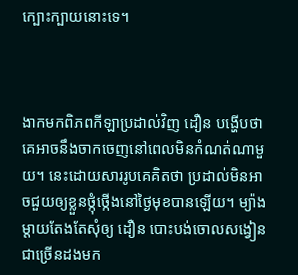ក្បោះក្បាយនោះទេ។



ងាកមកពិភពកីឡាប្រដាល់វិញ ដឿន បង្ហើបថាគេអាចនឹងចាកចេញនៅពេលមិនកំណត់ណាមួយ។ នេះដោយសាររូបគេគិតថា ប្រដាល់មិនអាចជួយឲ្យខ្លួនថ្កុំថ្កើងនៅថ្ងៃមុខបានឡើយ។ ម្យ៉ាងម្ដាយតែងតែសុំឲ្យ ដឿន បោះបង់ចោលសង្វៀនជាច្រើនដងមក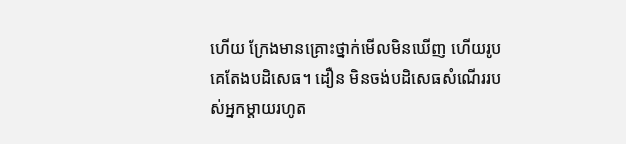ហើយ ក្រែងមានគ្រោះថ្នាក់មើលមិនឃើញ ហើយរូបគេតែងបដិសេធ។ ដឿន មិនចង់បដិសេធសំណើររបស់អ្នកម្ដាយរហូត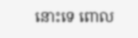នោះទេ ពោល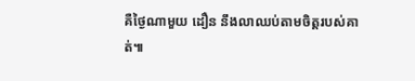គឺថ្ងៃណាមួយ ដឿន នឹងលាឈប់តាមចិត្តរបស់គាត់៕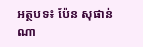អត្ថបទ៖ ប៉ែន សុផាន់ណា